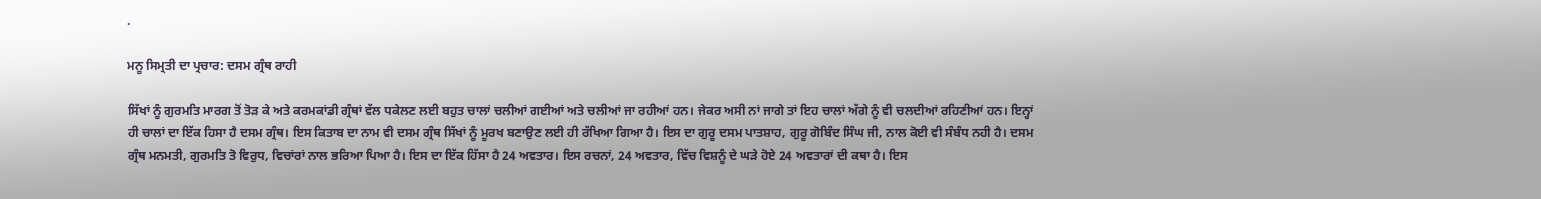.

ਮਨੂ ਸਿਮ੍ਰਤੀ ਦਾ ਪ੍ਰਚਾਰ: ਦਸਮ ਗ੍ਰੰਥ ਰਾਹੀ

ਸਿੱਖਾਂ ਨੂੰ ਗੁਰਮਤਿ ਮਾਰਗ ਤੋਂ ਤੋੜ ਕੇ ਅਤੇ ਕਰਮਕਾਂਡੀ ਗ੍ਰੰਥਾਂ ਵੱਲ ਧਕੇਲਣ ਲਈ ਬਹੁਤ ਚਾਲਾਂ ਚਲੀਆਂ ਗਈਆਂ ਅਤੇ ਚਲੀਆਂ ਜਾ ਰਹੀਆਂ ਹਨ। ਜੇਕਰ ਅਸੀ ਨਾਂ ਜਾਗੇ ਤਾਂ ਇਹ ਚਾਲਾਂ ਅੱਗੇ ਨੂੰ ਵੀ ਚਲਦੀਆਂ ਰਹਿਣੀਆਂ ਹਨ। ਇਨ੍ਹਾਂ ਹੀ ਚਾਲਾਂ ਦਾ ਇੱਕ ਹਿਸਾ ਹੈ ਦਸਮ ਗ੍ਰੰਥ। ਇਸ ਕਿਤਾਬ ਦਾ ਨਾਮ ਵੀ ਦਸਮ ਗ੍ਰੰਥ ਸਿੱਖਾਂ ਨੂੰ ਮੂਰਖ ਬਣਾਉਣ ਲਈ ਹੀ ਰੱਖਿਆ ਗਿਆ ਹੈ। ਇਸ ਦਾ ਗੁਰੂ ਦਸਮ ਪਾਤਸ਼ਾਹ, ਗੁਰੂ ਗੋਬਿੰਦ ਸਿੰਘ ਜੀ, ਨਾਲ ਕੋਈ ਵੀ ਸੰਬੰਧ ਨਹੀ ਹੈ। ਦਸਮ ਗ੍ਰੰਥ ਮਨਮਤੀ, ਗੁਰਮਤਿ ਤੋ ਵਿਰੁਧ, ਵਿਚਾਂਰਾਂ ਨਾਲ ਭਰਿਆ ਪਿਆ ਹੈ। ਇਸ ਦਾ ਇੱਕ ਹਿੱਸਾ ਹੈ 24 ਅਵਤਾਰ। ਇਸ ਰਚਨਾਂ, 24 ਅਵਤਾਰ, ਵਿੱਚ ਵਿਸ਼ਨੂੰ ਦੇ ਘੜੇ ਹੋਏ 24 ਅਵਤਾਰਾਂ ਦੀ ਕਥਾ ਹੈ। ਇਸ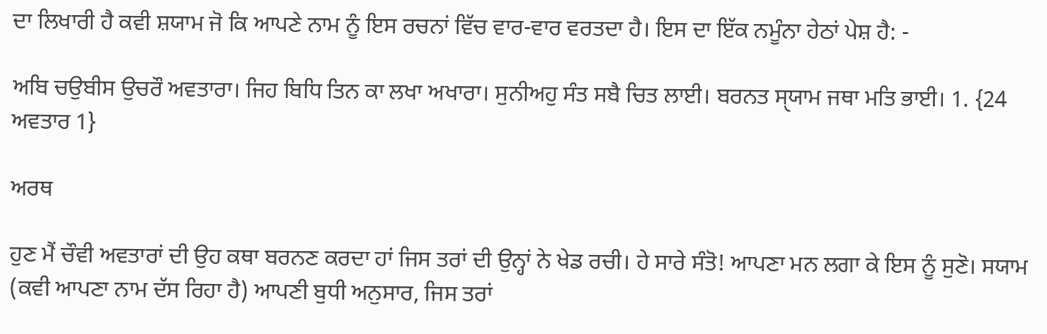ਦਾ ਲਿਖਾਰੀ ਹੈ ਕਵੀ ਸ਼ਯਾਮ ਜੋ ਕਿ ਆਪਣੇ ਨਾਮ ਨੂੰ ਇਸ ਰਚਨਾਂ ਵਿੱਚ ਵਾਰ-ਵਾਰ ਵਰਤਦਾ ਹੈ। ਇਸ ਦਾ ਇੱਕ ਨਮੂੰਨਾ ਹੇਠਾਂ ਪੇਸ਼ ਹੈ: -

ਅਬਿ ਚਉਬੀਸ ਉਚਰੌ ਅਵਤਾਰਾ। ਜਿਹ ਬਿਧਿ ਤਿਨ ਕਾ ਲਖਾ ਅਖਾਰਾ। ਸੁਨੀਅਹੁ ਸੰਤ ਸਬੈ ਚਿਤ ਲਾਈ। ਬਰਨਤ ਸੑਯਾਮ ਜਥਾ ਮਤਿ ਭਾਈ। 1. {24 ਅਵਤਾਰ 1}

ਅਰਥ

ਹੁਣ ਮੈਂ ਚੌਵੀ ਅਵਤਾਰਾਂ ਦੀ ਉਹ ਕਥਾ ਬਰਨਣ ਕਰਦਾ ਹਾਂ ਜਿਸ ਤਰਾਂ ਦੀ ਉਨ੍ਹਾਂ ਨੇ ਖੇਡ ਰਚੀ। ਹੇ ਸਾਰੇ ਸੰਤੋ! ਆਪਣਾ ਮਨ ਲਗਾ ਕੇ ਇਸ ਨੂੰ ਸੁਣੋ। ਸਯਾਮ (ਕਵੀ ਆਪਣਾ ਨਾਮ ਦੱਸ ਰਿਹਾ ਹੈ) ਆਪਣੀ ਬੁਧੀ ਅਨੁਸਾਰ, ਜਿਸ ਤਰਾਂ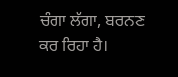ਚੰਗਾ ਲੱਗਾ, ਬਰਨਣ ਕਰ ਰਿਹਾ ਹੈ।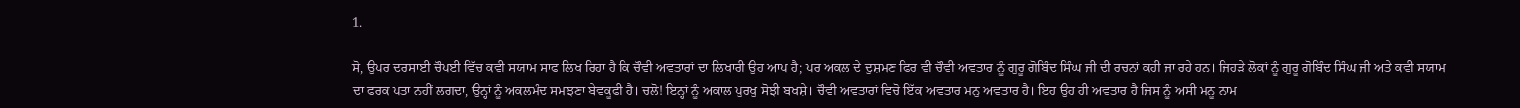1.

ਸੋ, ਉਪਰ ਦਰਸਾਈ ਚੌਪਈ ਵਿੱਚ ਕਵੀ ਸਯਾਮ ਸਾਫ ਲਿਖ ਰਿਹਾ ਹੈ ਕਿ ਚੌਵੀ ਅਵਤਾਰਾਂ ਦਾ ਲਿਖਾਰੀ ਉਹ ਆਪ ਹੈ; ਪਰ ਅਕਲ ਦੇ ਦੁਸ਼ਮਣ ਫਿਰ ਵੀ ਚੌਵੀ ਅਵਤਾਰ ਨੂੰ ਗੁਰੂ ਗੋਬਿੰਦ ਸਿੰਘ ਜੀ ਦੀ ਰਚਨਾਂ ਕਹੀ ਜਾ ਰਹੇ ਹਨ। ਜਿਹੜੇ ਲੋਕਾਂ ਨੂੰ ਗੁਰੂ ਗੋਬਿੰਦ ਸਿੰਘ ਜੀ ਅਤੇ ਕਵੀ ਸਯਾਮ ਦਾ ਫਰਕ ਪਤਾ ਨਹੀਂ ਲਗਦਾ, ਉਨ੍ਹਾਂ ਨੂੰ ਅਕਲਮੰਦ ਸਮਝਣਾ ਬੇਵਕੂਫੀ ਹੈ। ਚਲੋ! ਇਨ੍ਹਾਂ ਨੂੰ ਅਕਾਲ ਪੁਰਖੁ ਸੋਝੀ ਬਖਸ਼ੇ। ਚੌਵੀ ਅਵਤਾਰਾਂ ਵਿਚੋ ਇੱਕ ਅਵਤਾਰ ਮਨੁ ਅਵਤਾਰ ਹੈ। ਇਹ ਉਹ ਹੀ ਅਵਤਾਰ ਹੈ ਜਿਸ ਨੂੰ ਅਸੀ ਮਨੂ ਨਾਮ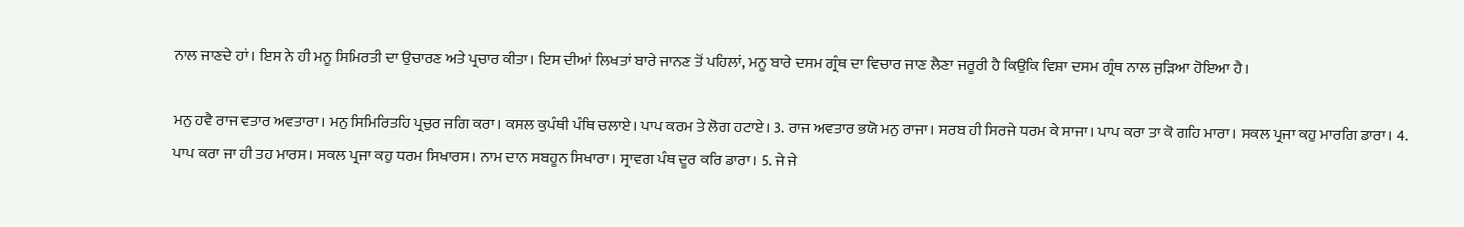ਨਾਲ ਜਾਣਦੇ ਹਾਂ। ਇਸ ਨੇ ਹੀ ਮਨੂ ਸਿਮਿਰਤੀ ਦਾ ਉਚਾਰਣ ਅਤੇ ਪ੍ਰਚਾਰ ਕੀਤਾ। ਇਸ ਦੀਆਂ ਲਿਖਤਾਂ ਬਾਰੇ ਜਾਨਣ ਤੋਂ ਪਹਿਲਾਂ, ਮਨੂ ਬਾਰੇ ਦਸਮ ਗ੍ਰੰਥ ਦਾ ਵਿਚਾਰ ਜਾਣ ਲੈਣਾ ਜਰੂਰੀ ਹੈ ਕਿਉਕਿ ਵਿਸ਼ਾ ਦਸਮ ਗ੍ਰੰਥ ਨਾਲ ਜੁੜਿਆ ਹੋਇਆ ਹੈ।

ਮਨੁ ਹਵੈ ਰਾਜ ਵਤਾਰ ਅਵਤਾਰਾ। ਮਨੁ ਸਿਮਿਰਿਤਹਿ ਪ੍ਰਚੁਰ ਜਗਿ ਕਰਾ। ਕਸਲ ਕੁਪੰਥੀ ਪੰਥਿ ਚਲਾਏ। ਪਾਪ ਕਰਮ ਤੇ ਲੋਗ ਹਟਾਏ। 3. ਰਾਜ ਅਵਤਾਰ ਭਯੋ ਮਨੁ ਰਾਜਾ। ਸਰਬ ਹੀ ਸਿਰਜੇ ਧਰਮ ਕੇ ਸਾਜਾ। ਪਾਪ ਕਰਾ ਤਾ ਕੋ ਗਹਿ ਮਾਰਾ। ਸਕਲ ਪ੍ਰਜਾ ਕਹੁ ਮਾਰਗਿ ਡਾਰਾ। 4. ਪਾਪ ਕਰਾ ਜਾ ਹੀ ਤਹ ਮਾਰਸ। ਸਕਲ ਪ੍ਰਜਾ ਕਹੁ ਧਰਮ ਸਿਖਾਰਸ। ਨਾਮ ਦਾਨ ਸਬਹੂਨ ਸਿਖਾਰਾ। ਸ੍ਰਾਵਗ ਪੰਥ ਦੂਰ ਕਰਿ ਡਾਰਾ। 5. ਜੇ ਜੇ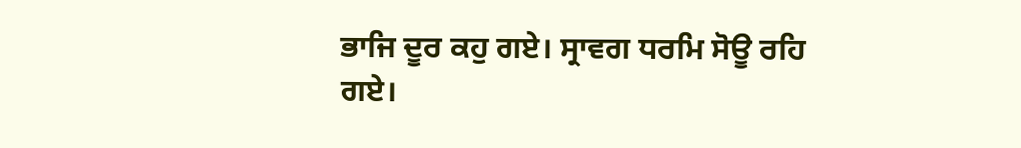ਭਾਜਿ ਦੂਰ ਕਹੁ ਗਏ। ਸ੍ਰਾਵਗ ਧਰਮਿ ਸੋਊ ਰਹਿ ਗਏ।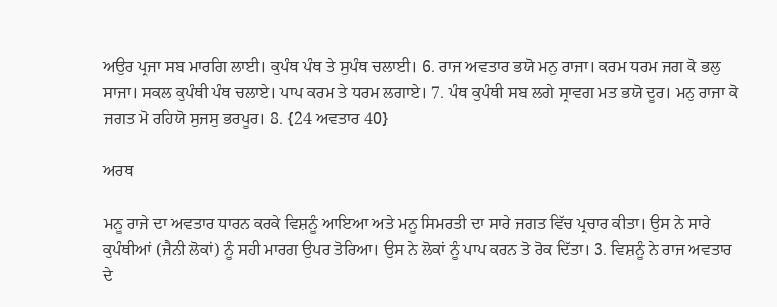ਅਉਰ ਪ੍ਰਜਾ ਸਬ ਮਾਰਗਿ ਲਾਈ। ਕੁਪੰਥ ਪੰਥ ਤੇ ਸੁਪੰਥ ਚਲਾਈ। 6. ਰਾਜ ਅਵਤਾਰ ਭਯੋ ਮਨੁ ਰਾਜਾ। ਕਰਮ ਧਰਮ ਜਗ ਕੋ ਭਲੁ ਸਾਜਾ। ਸਕਲ ਕੁਪੰਥੀ ਪੰਥ ਚਲਾਏ। ਪਾਪ ਕਰਮ ਤੇ ਧਰਮ ਲਗਾਏ। 7. ਪੰਥ ਕੁਪੰਥੀ ਸਬ ਲਗੇ ਸ੍ਰਾਵਗ ਮਤ ਭਯੋ ਦੂਰ। ਮਨੁ ਰਾਜਾ ਕੋ ਜਗਤ ਮੋ ਰਹਿਯੋ ਸੁਜਸੁ ਭਰਪੂਰ। 8. {24 ਅਵਤਾਰ 40}

ਅਰਥ

ਮਨੂ ਰਾਜੇ ਦਾ ਅਵਤਾਰ ਧਾਰਨ ਕਰਕੇ ਵਿਸ਼ਨੂੰ ਆਇਆ ਅਤੇ ਮਨੂ ਸਿਮਰਤੀ ਦਾ ਸਾਰੇ ਜਗਤ ਵਿੱਚ ਪ੍ਰਚਾਰ ਕੀਤਾ। ਉਸ ਨੇ ਸਾਰੇ ਕੁਪੰਥੀਆਂ (ਜੈਨੀ ਲੋਕਾਂ) ਨੂੰ ਸਹੀ ਮਾਰਗ ਉਪਰ ਤੋਰਿਆ। ਉਸ ਨੇ ਲੋਕਾਂ ਨੂੰ ਪਾਪ ਕਰਨ ਤੋ ਰੋਕ ਦਿੱਤਾ। 3. ਵਿਸ਼ਨੂੰ ਨੇ ਰਾਜ ਅਵਤਾਰ ਦੇ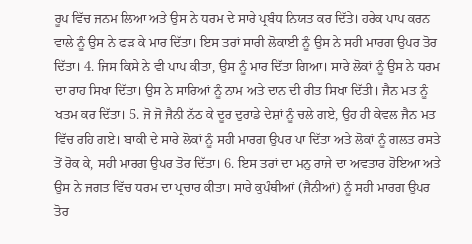ਰੂਪ ਵਿੱਚ ਜਨਮ ਲਿਆ ਅਤੇ ਉਸ ਨੇ ਧਰਮ ਦੇ ਸਾਰੇ ਪ੍ਰਬੰਧ ਨਿਯਤ ਕਰ ਦਿੱਤੇ। ਹਰੇਕ ਪਾਪ ਕਰਨ ਵਾਲੇ ਨੂੰ ਉਸ ਨੇ ਫੜ ਕੇ ਮਾਰ ਦਿੱਤਾ। ਇਸ ਤਰਾਂ ਸਾਰੀ ਲੋਕਾਈ ਨੂੰ ਉਸ ਨੇ ਸਹੀ ਮਾਰਗ ਉਪਰ ਤੋਰ ਦਿੱਤਾ। 4. ਜਿਸ ਕਿਸੇ ਨੇ ਵੀ ਪਾਪ ਕੀਤਾ, ਉਸ ਨੂੰ ਮਾਰ ਦਿੱਤਾ ਗਿਆ। ਸਾਰੇ ਲੋਕਾਂ ਨੂੰ ਉਸ ਨੇ ਧਰਮ ਦਾ ਰਾਹ ਸਿਖਾ ਦਿੱਤਾ। ਉਸ ਨੇ ਸਾਰਿਆਂ ਨੂੰ ਨਾਮ ਅਤੇ ਦਾਨ ਦੀ ਰੀਤ ਸਿਖਾ ਦਿੱਤੀ। ਜੈਨ ਮਤ ਨੂੰ ਖਤਮ ਕਰ ਦਿੱਤਾ। 5. ਜੋ ਜੋ ਜੈਨੀ ਨੱਠ ਕੇ ਦੂਰ ਦੁਰਾਡੇ ਦੇਸ਼ਾਂ ਨੂੰ ਚਲੇ ਗਏ, ਉਹ ਹੀ ਕੇਵਲ ਜੈਨ ਮਤ ਵਿੱਚ ਰਹਿ ਗਏ। ਬਾਕੀ ਦੇ ਸਾਰੇ ਲੋਕਾਂ ਨੂੰ ਸਹੀ ਮਾਰਗ ਉਪਰ ਪਾ ਦਿੱਤਾ ਅਤੇ ਲੋਕਾਂ ਨੂੰ ਗਲਤ ਰਸਤੇ ਤੋਂ ਰੋਕ ਕੇ, ਸਹੀ ਮਾਰਗ ਉਪਰ ਤੋਰ ਦਿੱਤਾ। 6. ਇਸ ਤਰਾਂ ਦਾ ਮਨੁ ਰਾਜੇ ਦਾ ਅਵਤਾਰ ਹੋਇਆ ਅਤੇ ਉਸ ਨੇ ਜਗਤ ਵਿੱਚ ਧਰਮ ਦਾ ਪ੍ਰਚਾਰ ਕੀਤਾ। ਸਾਰੇ ਕੁਪੰਥੀਆਂ (ਜੈਨੀਆਂ) ਨੂੰ ਸਹੀ ਮਾਰਗ ਉਪਰ ਤੋਰ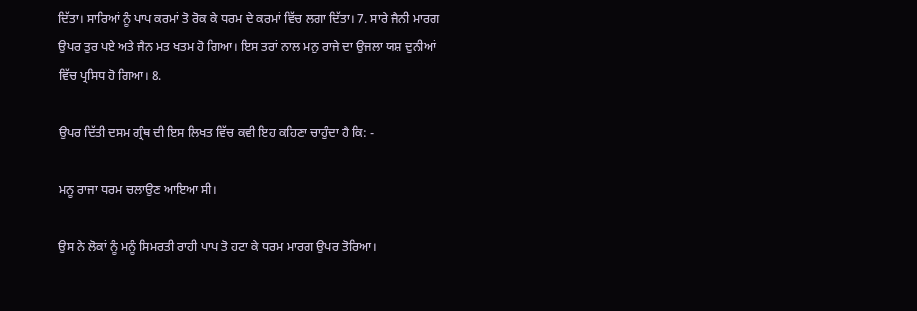ਦਿੱਤਾ। ਸਾਰਿਆਂ ਨੂੰ ਪਾਪ ਕਰਮਾਂ ਤੋ ਰੋਕ ਕੇ ਧਰਮ ਦੇ ਕਰਮਾਂ ਵਿੱਚ ਲਗਾ ਦਿੱਤਾ। 7. ਸਾਰੇ ਜੈਨੀ ਮਾਰਗ ਉਪਰ ਤੁਰ ਪਏ ਅਤੇ ਜੈਨ ਮਤ ਖਤਮ ਹੋ ਗਿਆ। ਇਸ ਤਰਾਂ ਨਾਲ ਮਨੁ ਰਾਜੇ ਦਾ ਉਜਲਾ ਯਸ਼ ਦੁਨੀਆਂ ਵਿੱਚ ਪ੍ਰਸਿਧ ਹੋ ਗਿਆ। 8.

ਉਪਰ ਦਿੱਤੀ ਦਸਮ ਗ੍ਰੰਥ ਦੀ ਇਸ ਲਿਖਤ ਵਿੱਚ ਕਵੀ ਇਹ ਕਹਿਣਾ ਚਾਹੁੰਦਾ ਹੈ ਕਿ: -

ਮਨੂ ਰਾਜਾ ਧਰਮ ਚਲਾਉਣ ਆਇਆ ਸੀ।

ਉਸ ਨੇ ਲੋਕਾਂ ਨੂੰ ਮਨੂੰ ਸਿਮਰਤੀ ਰਾਹੀ ਪਾਪ ਤੋ ਹਟਾ ਕੇ ਧਰਮ ਮਾਰਗ ਉਪਰ ਤੋਰਿਆ।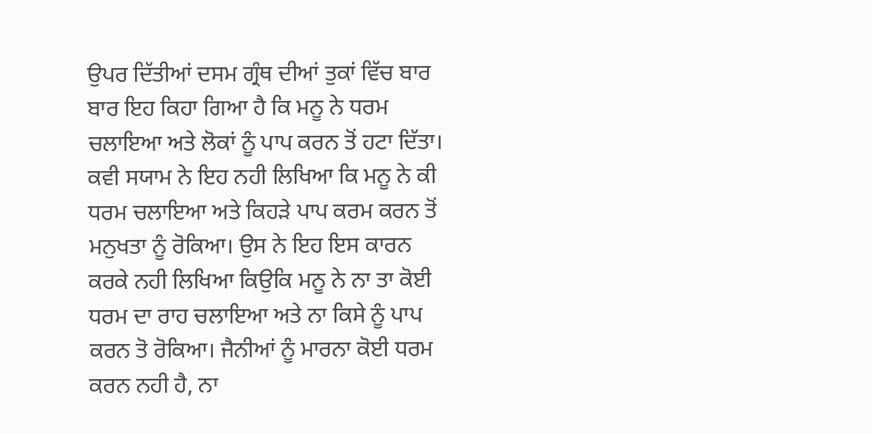ਉਪਰ ਦਿੱਤੀਆਂ ਦਸਮ ਗ੍ਰੰਥ ਦੀਆਂ ਤੁਕਾਂ ਵਿੱਚ ਬਾਰ ਬਾਰ ਇਹ ਕਿਹਾ ਗਿਆ ਹੈ ਕਿ ਮਨੂ ਨੇ ਧਰਮ ਚਲਾਇਆ ਅਤੇ ਲੋਕਾਂ ਨੂੰ ਪਾਪ ਕਰਨ ਤੋਂ ਹਟਾ ਦਿੱਤਾ। ਕਵੀ ਸਯਾਮ ਨੇ ਇਹ ਨਹੀ ਲਿਖਿਆ ਕਿ ਮਨੂ ਨੇ ਕੀ ਧਰਮ ਚਲਾਇਆ ਅਤੇ ਕਿਹੜੇ ਪਾਪ ਕਰਮ ਕਰਨ ਤੋਂ ਮਨੁਖਤਾ ਨੂੰ ਰੋਕਿਆ। ਉਸ ਨੇ ਇਹ ਇਸ ਕਾਰਨ ਕਰਕੇ ਨਹੀ ਲਿਖਿਆ ਕਿਉਕਿ ਮਨੂ ਨੇ ਨਾ ਤਾ ਕੋਈ ਧਰਮ ਦਾ ਰਾਹ ਚਲਾਇਆ ਅਤੇ ਨਾ ਕਿਸੇ ਨੂੰ ਪਾਪ ਕਰਨ ਤੋ ਰੋਕਿਆ। ਜੈਨੀਆਂ ਨੂੰ ਮਾਰਨਾ ਕੋਈ ਧਰਮ ਕਰਨ ਨਹੀ ਹੈ, ਨਾ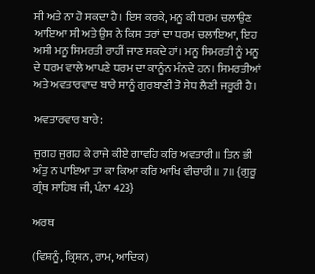ਸੀ ਅਤੇ ਨਾ ਹੋ ਸਕਦਾ ਹੈ। ਇਸ ਕਰਕੇ, ਮਨੂ ਕੀ ਧਰਮ ਚਲਾਉਣ ਆਇਆ ਸੀ ਅਤੇ ਉਸ ਨੇ ਕਿਸ ਤਰਾਂ ਦਾ ਧਰਮ ਚਲਾਇਆ, ਇਹ ਅਸੀ ਮਨੂ ਸਿਮਰਤੀ ਰਾਹੀਂ ਜਾਣ ਸਕਦੇ ਹਾਂ। ਮਨੂ ਸਿਮਰਤੀ ਨੂੰ ਮਨੂ ਦੇ ਧਰਮ ਵਾਲੇ ਆਪਣੇ ਧਰਮ ਦਾ ਕਾਨੂੰਨ ਮੰਨਦੇ ਹਨ। ਸਿਮਰਤੀਆਂ ਅਤੇ ਅਵਤਾਰਵਾਦ ਬਾਰੇ ਸਾਨੂੰ ਗੁਰਬਾਣੀ ਤੋ ਸੇਧ ਲੈਣੀ ਜਰੂਰੀ ਹੈ।

ਅਵਤਾਰਵਾਰ ਬਾਰੇ:

ਜੁਗਹ ਜੁਗਹ ਕੇ ਰਾਜੇ ਕੀਏ ਗਾਵਹਿ ਕਰਿ ਅਵਤਾਰੀ॥ ਤਿਨ ਭੀ ਅੰਤੁ ਨ ਪਾਇਆ ਤਾ ਕਾ ਕਿਆ ਕਰਿ ਆਖਿ ਵੀਚਾਰੀ॥ 7॥ {ਗੁਰੂ ਗ੍ਰੰਥ ਸਾਹਿਬ ਜੀ, ਪੰਨਾ 423}

ਅਰਥ

(ਵਿਸ਼ਨੂੰ, ਕ੍ਰਿਸ਼ਨ, ਰਾਮ, ਆਦਿਕ)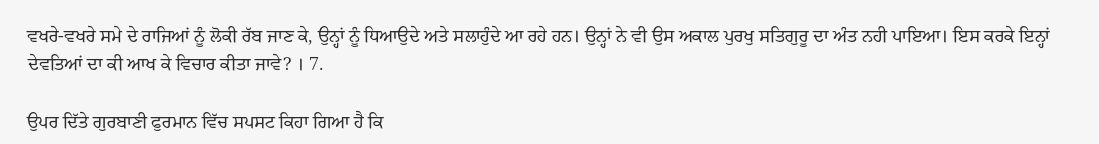ਵਖਰੇ-ਵਖਰੇ ਸਮੇ ਦੇ ਰਾਜਿਆਂ ਨੂੰ ਲੋਕੀ ਰੱਬ ਜਾਣ ਕੇ, ਉਨ੍ਹਾਂ ਨੂੰ ਧਿਆਉਦੇ ਅਤੇ ਸਲਾਹੁੰਦੇ ਆ ਰਹੇ ਹਨ। ਉਨ੍ਹਾਂ ਨੇ ਵੀ ਉਸ ਅਕਾਲ ਪੁਰਖੁ ਸਤਿਗੁਰੂ ਦਾ ਅੰਤ ਨਹੀ ਪਾਇਆ। ਇਸ ਕਰਕੇ ਇਨ੍ਹਾਂ ਦੇਵਤਿਆਂ ਦਾ ਕੀ ਆਖ ਕੇ ਵਿਚਾਰ ਕੀਤਾ ਜਾਵੇ? । 7.

ਉਪਰ ਦਿੱਤੇ ਗੁਰਬਾਣੀ ਫੁਰਮਾਨ ਵਿੱਚ ਸਪਸਟ ਕਿਹਾ ਗਿਆ ਹੈ ਕਿ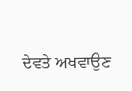ਦੇਵਤੇ ਅਖਵਾਉਣ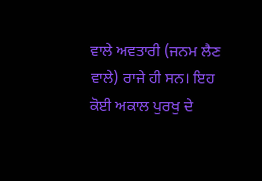ਵਾਲੇ ਅਵਤਾਰੀ (ਜਨਮ ਲੈਣ ਵਾਲੇ) ਰਾਜੇ ਹੀ ਸਨ। ਇਹ ਕੋਈ ਅਕਾਲ ਪੁਰਖੁ ਦੇ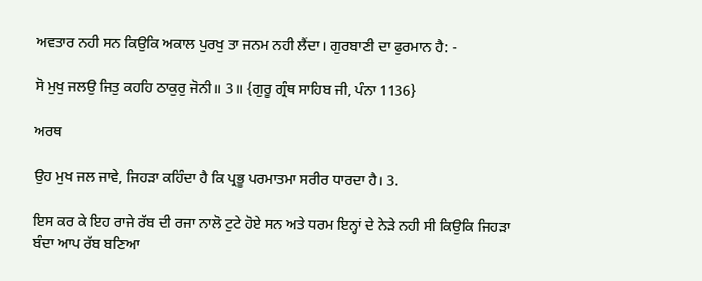ਅਵਤਾਰ ਨਹੀ ਸਨ ਕਿਉਕਿ ਅਕਾਲ ਪੁਰਖੁ ਤਾ ਜਨਮ ਨਹੀ ਲੈਂਦਾ। ਗੁਰਬਾਣੀ ਦਾ ਫੁਰਮਾਨ ਹੈ: -

ਸੋ ਮੁਖੁ ਜਲਉ ਜਿਤੁ ਕਹਹਿ ਠਾਕੁਰੁ ਜੋਨੀ॥ 3॥ {ਗੁਰੂ ਗ੍ਰੰਥ ਸਾਹਿਬ ਜੀ, ਪੰਨਾ 1136}

ਅਰਥ

ਉਹ ਮੁਖ ਜਲ ਜਾਵੇ, ਜਿਹੜਾ ਕਹਿੰਦਾ ਹੈ ਕਿ ਪ੍ਰਭੂ ਪਰਮਾਤਮਾ ਸਰੀਰ ਧਾਰਦਾ ਹੈ। 3.

ਇਸ ਕਰ ਕੇ ਇਹ ਰਾਜੇ ਰੱਬ ਦੀ ਰਜਾ ਨਾਲੋ ਟੁਟੇ ਹੋਏ ਸਨ ਅਤੇ ਧਰਮ ਇਨ੍ਹਾਂ ਦੇ ਨੇੜੇ ਨਹੀ ਸੀ ਕਿਉਕਿ ਜਿਹੜਾ ਬੰਦਾ ਆਪ ਰੱਬ ਬਣਿਆ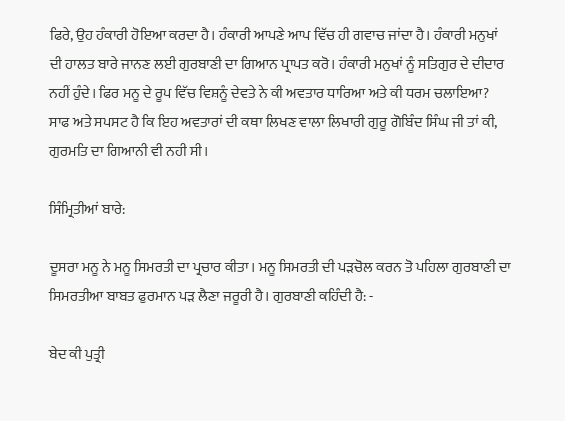ਫਿਰੇ, ਉਹ ਹੰਕਾਰੀ ਹੋਇਆ ਕਰਦਾ ਹੈ। ਹੰਕਾਰੀ ਆਪਣੇ ਆਪ ਵਿੱਚ ਹੀ ਗਵਾਚ ਜਾਂਦਾ ਹੈ। ਹੰਕਾਰੀ ਮਨੁਖਾਂ ਦੀ ਹਾਲਤ ਬਾਰੇ ਜਾਨਣ ਲਈ ਗੁਰਬਾਣੀ ਦਾ ਗਿਆਨ ਪ੍ਰਾਪਤ ਕਰੋ। ਹੰਕਾਰੀ ਮਨੁਖਾਂ ਨੂੰ ਸਤਿਗੁਰ ਦੇ ਦੀਦਾਰ ਨਹੀਂ ਹੁੰਦੇ। ਫਿਰ ਮਨੂ ਦੇ ਰੂਪ ਵਿੱਚ ਵਿਸ਼ਨੂੰ ਦੇਵਤੇ ਨੇ ਕੀ ਅਵਤਾਰ ਧਾਰਿਆ ਅਤੇ ਕੀ ਧਰਮ ਚਲਾਇਆ? ਸਾਫ ਅਤੇ ਸਪਸਟ ਹੈ ਕਿ ਇਹ ਅਵਤਾਰਾਂ ਦੀ ਕਥਾ ਲਿਖਣ ਵਾਲਾ ਲਿਖਾਰੀ ਗੁਰੂ ਗੋਬਿੰਦ ਸਿੰਘ ਜੀ ਤਾਂ ਕੀ, ਗੁਰਮਤਿ ਦਾ ਗਿਆਨੀ ਵੀ ਨਹੀ ਸੀ।

ਸਿੰਮ੍ਰਿਤੀਆਂ ਬਾਰੇ:

ਦੂਸਰਾ ਮਨੂ ਨੇ ਮਨੂ ਸਿਮਰਤੀ ਦਾ ਪ੍ਰਚਾਰ ਕੀਤਾ। ਮਨੂ ਸਿਮਰਤੀ ਦੀ ਪੜਚੋਲ ਕਰਨ ਤੋ ਪਹਿਲਾ ਗੁਰਬਾਣੀ ਦਾ ਸਿਮਰਤੀਆ ਬਾਬਤ ਫੁਰਮਾਨ ਪੜ ਲੈਣਾ ਜਰੂਰੀ ਹੈ। ਗੁਰਬਾਣੀ ਕਹਿੰਦੀ ਹੈ: -

ਬੇਦ ਕੀ ਪੁਤ੍ਰੀ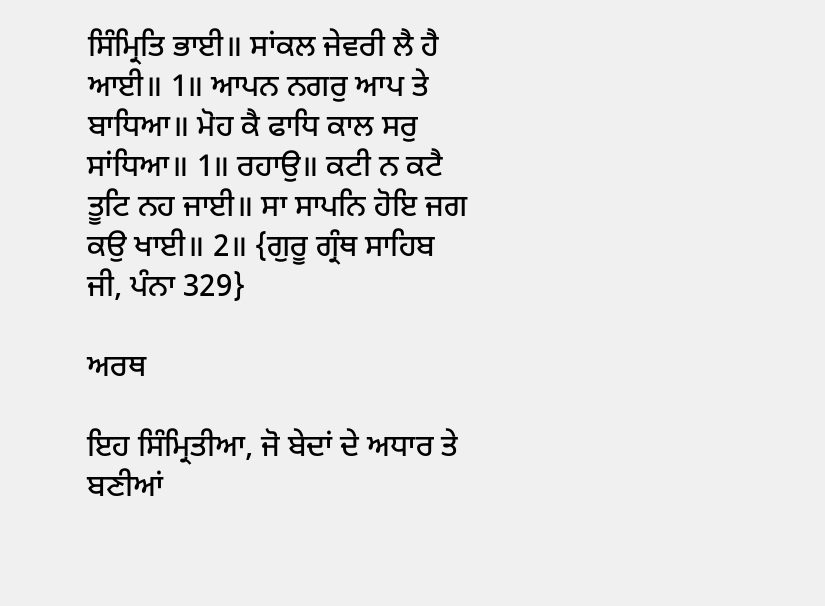ਸਿੰਮ੍ਰਿਤਿ ਭਾਈ॥ ਸਾਂਕਲ ਜੇਵਰੀ ਲੈ ਹੈ ਆਈ॥ 1॥ ਆਪਨ ਨਗਰੁ ਆਪ ਤੇ ਬਾਧਿਆ॥ ਮੋਹ ਕੈ ਫਾਧਿ ਕਾਲ ਸਰੁ ਸਾਂਧਿਆ॥ 1॥ ਰਹਾਉ॥ ਕਟੀ ਨ ਕਟੈ ਤੂਟਿ ਨਹ ਜਾਈ॥ ਸਾ ਸਾਪਨਿ ਹੋਇ ਜਗ ਕਉ ਖਾਈ॥ 2॥ {ਗੁਰੂ ਗ੍ਰੰਥ ਸਾਹਿਬ ਜੀ, ਪੰਨਾ 329}

ਅਰਥ

ਇਹ ਸਿੰਮ੍ਰਿਤੀਆ, ਜੋ ਬੇਦਾਂ ਦੇ ਅਧਾਰ ਤੇ ਬਣੀਆਂ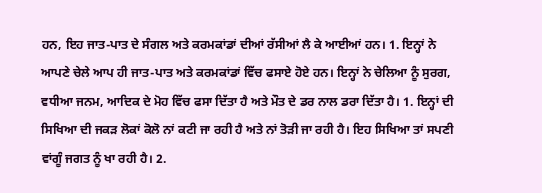ਹਨ, ਇਹ ਜਾਤ-ਪਾਤ ਦੇ ਸੰਗਲ ਅਤੇ ਕਰਮਕਾਂਡਾਂ ਦੀਆਂ ਰੱਸੀਆਂ ਲੈ ਕੇ ਆਈਆਂ ਹਨ। 1. ਇਨ੍ਹਾਂ ਨੇ ਆਪਣੇ ਚੇਲੇ ਆਪ ਹੀ ਜਾਤ-ਪਾਤ ਅਤੇ ਕਰਮਕਾਂਡਾਂ ਵਿੱਚ ਫਸਾਏ ਹੋਏ ਹਨ। ਇਨ੍ਹਾਂ ਨੇ ਚੇਲਿਆ ਨੂੰ ਸੁਰਗ, ਵਧੀਆ ਜਨਮ, ਆਦਿਕ ਦੇ ਮੋਹ ਵਿੱਚ ਫਸਾ ਦਿੱਤਾ ਹੈ ਅਤੇ ਮੌਤ ਦੇ ਡਰ ਨਾਲ ਡਰਾ ਦਿੱਤਾ ਹੈ। 1. ਇਨ੍ਹਾਂ ਦੀ ਸਿਖਿਆ ਦੀ ਜਕੜ ਲੋਕਾਂ ਕੋਲੋ ਨਾਂ ਕਟੀ ਜਾ ਰਹੀ ਹੈ ਅਤੇ ਨਾਂ ਤੋੜੀ ਜਾ ਰਹੀ ਹੈ। ਇਹ ਸਿਖਿਆ ਤਾਂ ਸਪਣੀ ਵਾਂਗੂੰ ਜਗਤ ਨੂੰ ਖਾ ਰਹੀ ਹੈ। 2.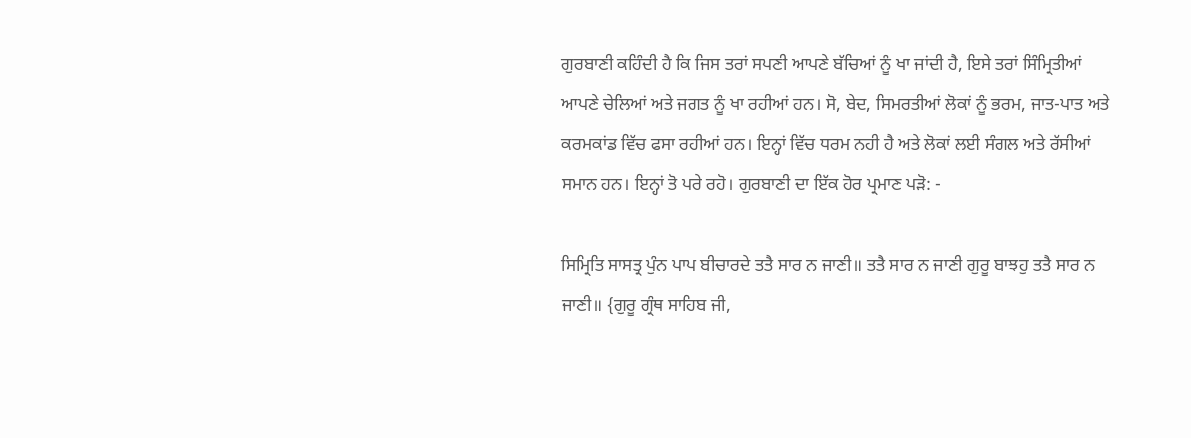ਗੁਰਬਾਣੀ ਕਹਿੰਦੀ ਹੈ ਕਿ ਜਿਸ ਤਰਾਂ ਸਪਣੀ ਆਪਣੇ ਬੱਚਿਆਂ ਨੂੰ ਖਾ ਜਾਂਦੀ ਹੈ, ਇਸੇ ਤਰਾਂ ਸਿੰਮ੍ਰਿਤੀਆਂ ਆਪਣੇ ਚੇਲਿਆਂ ਅਤੇ ਜਗਤ ਨੂੰ ਖਾ ਰਹੀਆਂ ਹਨ। ਸੋ, ਬੇਦ, ਸਿਮਰਤੀਆਂ ਲੋਕਾਂ ਨੂੰ ਭਰਮ, ਜਾਤ-ਪਾਤ ਅਤੇ ਕਰਮਕਾਂਡ ਵਿੱਚ ਫਸਾ ਰਹੀਆਂ ਹਨ। ਇਨ੍ਹਾਂ ਵਿੱਚ ਧਰਮ ਨਹੀ ਹੈ ਅਤੇ ਲੋਕਾਂ ਲਈ ਸੰਗਲ ਅਤੇ ਰੱਸੀਆਂ ਸਮਾਨ ਹਨ। ਇਨ੍ਹਾਂ ਤੋ ਪਰੇ ਰਹੋ। ਗੁਰਬਾਣੀ ਦਾ ਇੱਕ ਹੋਰ ਪ੍ਰਮਾਣ ਪੜੋ: -

ਸਿਮ੍ਰਿਤਿ ਸਾਸਤ੍ਰ ਪੁੰਨ ਪਾਪ ਬੀਚਾਰਦੇ ਤਤੈ ਸਾਰ ਨ ਜਾਣੀ॥ ਤਤੈ ਸਾਰ ਨ ਜਾਣੀ ਗੁਰੂ ਬਾਝਹੁ ਤਤੈ ਸਾਰ ਨ ਜਾਣੀ॥ {ਗੁਰੂ ਗ੍ਰੰਥ ਸਾਹਿਬ ਜੀ,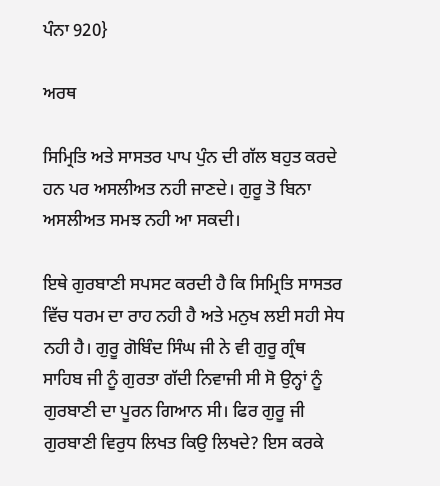ਪੰਨਾ 920}

ਅਰਥ

ਸਿਮ੍ਰਿਤਿ ਅਤੇ ਸਾਸਤਰ ਪਾਪ ਪੁੰਨ ਦੀ ਗੱਲ ਬਹੁਤ ਕਰਦੇ ਹਨ ਪਰ ਅਸਲੀਅਤ ਨਹੀ ਜਾਣਦੇ। ਗੁਰੂ ਤੋ ਬਿਨਾ ਅਸਲੀਅਤ ਸਮਝ ਨਹੀ ਆ ਸਕਦੀ।

ਇਥੇ ਗੁਰਬਾਣੀ ਸਪਸਟ ਕਰਦੀ ਹੈ ਕਿ ਸਿਮ੍ਰਿਤਿ ਸਾਸਤਰ ਵਿੱਚ ਧਰਮ ਦਾ ਰਾਹ ਨਹੀ ਹੈ ਅਤੇ ਮਨੁਖ ਲਈ ਸਹੀ ਸੇਧ ਨਹੀ ਹੈ। ਗੁਰੂ ਗੋਬਿੰਦ ਸਿੰਘ ਜੀ ਨੇ ਵੀ ਗੁਰੂ ਗ੍ਰੰਥ ਸਾਹਿਬ ਜੀ ਨੂੰ ਗੁਰਤਾ ਗੱਦੀ ਨਿਵਾਜੀ ਸੀ ਸੋ ਉਨ੍ਹਾਂ ਨੂੰ ਗੁਰਬਾਣੀ ਦਾ ਪੂਰਨ ਗਿਆਨ ਸੀ। ਫਿਰ ਗੁਰੂ ਜੀ ਗੁਰਬਾਣੀ ਵਿਰੁਧ ਲਿਖਤ ਕਿਉ ਲਿਖਦੇ? ਇਸ ਕਰਕੇ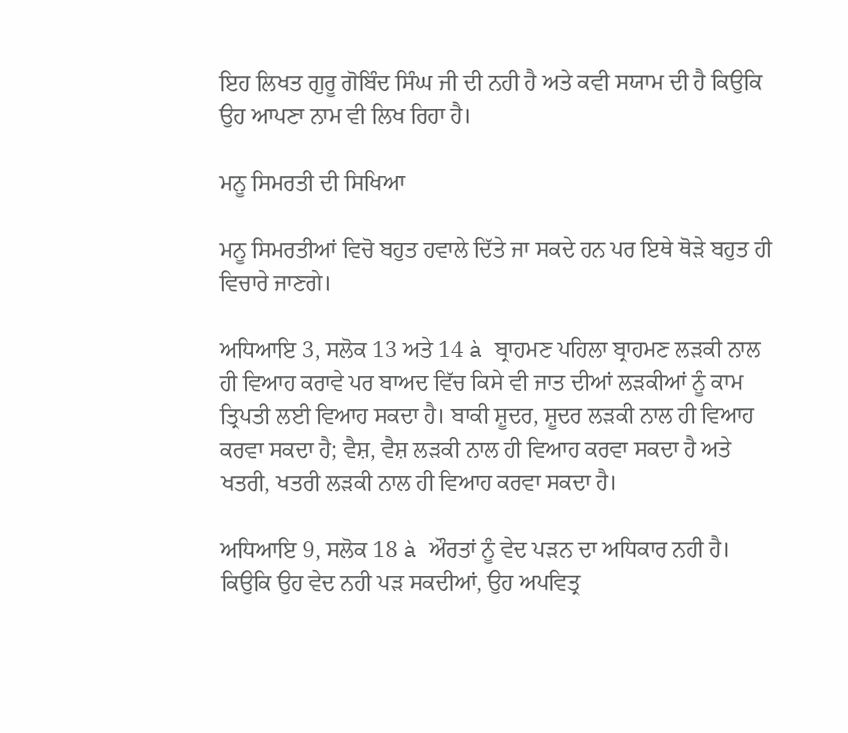ਇਹ ਲਿਖਤ ਗੁਰੂ ਗੋਬਿੰਦ ਸਿੰਘ ਜੀ ਦੀ ਨਹੀ ਹੈ ਅਤੇ ਕਵੀ ਸਯਾਮ ਦੀ ਹੈ ਕਿਉਕਿ ਉਹ ਆਪਣਾ ਨਾਮ ਵੀ ਲਿਖ ਰਿਹਾ ਹੈ।

ਮਨੂ ਸਿਮਰਤੀ ਦੀ ਸਿਖਿਆ

ਮਨੂ ਸਿਮਰਤੀਆਂ ਵਿਚੋ ਬਹੁਤ ਹਵਾਲੇ ਦਿੱਤੇ ਜਾ ਸਕਦੇ ਹਨ ਪਰ ਇਥੇ ਥੋੜੇ ਬਹੁਤ ਹੀ ਵਿਚਾਰੇ ਜਾਣਗੇ।

ਅਧਿਆਇ 3, ਸਲੋਕ 13 ਅਤੇ 14 à ਬ੍ਰਾਹਮਣ ਪਹਿਲਾ ਬ੍ਰਾਹਮਣ ਲੜਕੀ ਨਾਲ ਹੀ ਵਿਆਹ ਕਰਾਵੇ ਪਰ ਬਾਅਦ ਵਿੱਚ ਕਿਸੇ ਵੀ ਜਾਤ ਦੀਆਂ ਲੜਕੀਆਂ ਨੂੰ ਕਾਮ ਤ੍ਰਿਪਤੀ ਲਈ ਵਿਆਹ ਸਕਦਾ ਹੈ। ਬਾਕੀ ਸ਼ੂਦਰ, ਸ਼ੂਦਰ ਲੜਕੀ ਨਾਲ ਹੀ ਵਿਆਹ ਕਰਵਾ ਸਕਦਾ ਹੈ; ਵੈਸ਼, ਵੈਸ਼ ਲੜਕੀ ਨਾਲ ਹੀ ਵਿਆਹ ਕਰਵਾ ਸਕਦਾ ਹੈ ਅਤੇ ਖਤਰੀ, ਖਤਰੀ ਲੜਕੀ ਨਾਲ ਹੀ ਵਿਆਹ ਕਰਵਾ ਸਕਦਾ ਹੈ।

ਅਧਿਆਇ 9, ਸਲੋਕ 18 à ਔਰਤਾਂ ਨੂੰ ਵੇਦ ਪੜਨ ਦਾ ਅਧਿਕਾਰ ਨਹੀ ਹੈ। ਕਿਉਕਿ ਉਹ ਵੇਦ ਨਹੀ ਪੜ ਸਕਦੀਆਂ, ਉਹ ਅਪਵਿਤ੍ਰ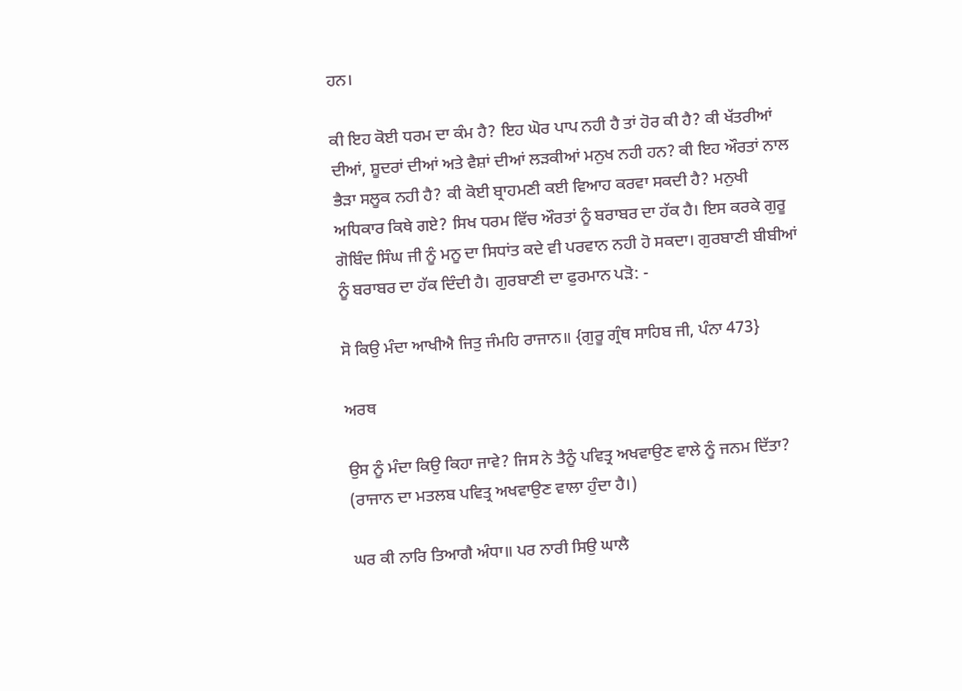ਹਨ।

ਕੀ ਇਹ ਕੋਈ ਧਰਮ ਦਾ ਕੰਮ ਹੈ? ਇਹ ਘੋਰ ਪਾਪ ਨਹੀ ਹੈ ਤਾਂ ਹੋਰ ਕੀ ਹੈ? ਕੀ ਖੱਤਰੀਆਂ ਦੀਆਂ, ਸ਼ੂਦਰਾਂ ਦੀਆਂ ਅਤੇ ਵੈਸ਼ਾਂ ਦੀਆਂ ਲੜਕੀਆਂ ਮਨੁਖ ਨਹੀ ਹਨ? ਕੀ ਇਹ ਔਰਤਾਂ ਨਾਲ ਭੈੜਾ ਸਲੂਕ ਨਹੀ ਹੈ? ਕੀ ਕੋਈ ਬ੍ਰਾਹਮਣੀ ਕਈ ਵਿਆਹ ਕਰਵਾ ਸਕਦੀ ਹੈ? ਮਨੁਖੀ ਅਧਿਕਾਰ ਕਿਥੇ ਗਏ? ਸਿਖ ਧਰਮ ਵਿੱਚ ਔਰਤਾਂ ਨੂੰ ਬਰਾਬਰ ਦਾ ਹੱਕ ਹੈ। ਇਸ ਕਰਕੇ ਗੁਰੂ ਗੋਬਿੰਦ ਸਿੰਘ ਜੀ ਨੂੰ ਮਨੂ ਦਾ ਸਿਧਾਂਤ ਕਦੇ ਵੀ ਪਰਵਾਨ ਨਹੀ ਹੋ ਸਕਦਾ। ਗੁਰਬਾਣੀ ਬੀਬੀਆਂ ਨੂੰ ਬਰਾਬਰ ਦਾ ਹੱਕ ਦਿੰਦੀ ਹੈ। ਗੁਰਬਾਣੀ ਦਾ ਫੁਰਮਾਨ ਪੜੋ: -

ਸੋ ਕਿਉ ਮੰਦਾ ਆਖੀਐ ਜਿਤੁ ਜੰਮਹਿ ਰਾਜਾਨ॥ {ਗੁਰੂ ਗ੍ਰੰਥ ਸਾਹਿਬ ਜੀ, ਪੰਨਾ 473}

ਅਰਥ

ਉਸ ਨੂੰ ਮੰਦਾ ਕਿਉ ਕਿਹਾ ਜਾਵੇ? ਜਿਸ ਨੇ ਤੈਨੂੰ ਪਵਿਤ੍ਰ ਅਖਵਾਉਣ ਵਾਲੇ ਨੂੰ ਜਨਮ ਦਿੱਤਾ? (ਰਾਜਾਨ ਦਾ ਮਤਲਬ ਪਵਿਤ੍ਰ ਅਖਵਾਉਣ ਵਾਲਾ ਹੁੰਦਾ ਹੈ।)

ਘਰ ਕੀ ਨਾਰਿ ਤਿਆਗੈ ਅੰਧਾ॥ ਪਰ ਨਾਰੀ ਸਿਉ ਘਾਲੈ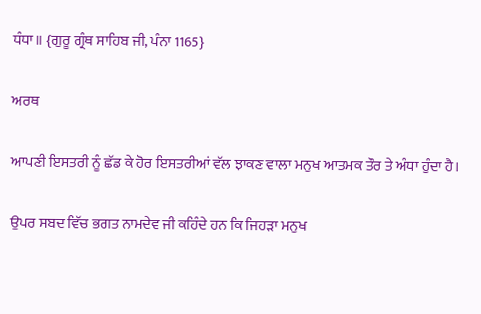ਧੰਧਾ॥ {ਗੁਰੂ ਗ੍ਰੰਥ ਸਾਹਿਬ ਜੀ, ਪੰਨਾ 1165}

ਅਰਥ

ਆਪਣੀ ਇਸਤਰੀ ਨੂੰ ਛੱਡ ਕੇ ਹੋਰ ਇਸਤਰੀਆਂ ਵੱਲ ਝਾਕਣ ਵਾਲਾ ਮਨੁਖ ਆਤਮਕ ਤੌਰ ਤੇ ਅੰਧਾ ਹੁੰਦਾ ਹੈ।

ਉਪਰ ਸਬਦ ਵਿੱਚ ਭਗਤ ਨਾਮਦੇਵ ਜੀ ਕਹਿੰਦੇ ਹਨ ਕਿ ਜਿਹੜਾ ਮਨੁਖ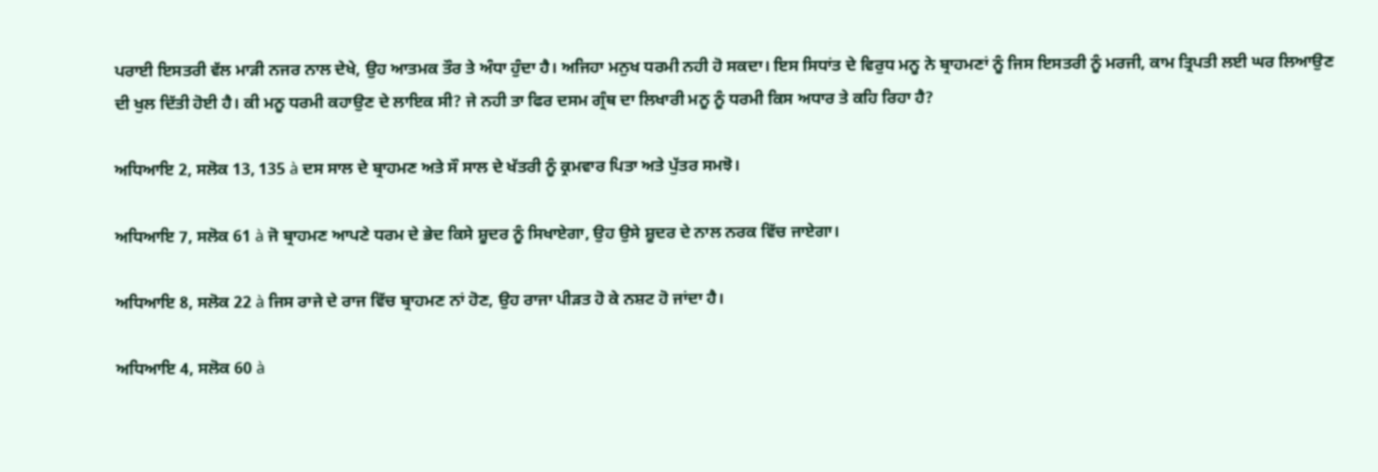ਪਰਾਈ ਇਸਤਰੀ ਵੱਲ ਮਾੜੀ ਨਜਰ ਨਾਲ ਦੇਖੇ, ਉਹ ਆਤਮਕ ਤੌਰ ਤੇ ਅੰਧਾ ਹੁੰਦਾ ਹੈ। ਅਜਿਹਾ ਮਨੁਖ ਧਰਮੀ ਨਹੀ ਹੋ ਸਕਦਾ। ਇਸ ਸਿਧਾਂਤ ਦੇ ਵਿਰੁਧ ਮਨੂ ਨੇ ਬ੍ਰਾਹਮਣਾਂ ਨੂੰ ਜਿਸ ਇਸਤਰੀ ਨੂੰ ਮਰਜੀ, ਕਾਮ ਤ੍ਰਿਪਤੀ ਲਈ ਘਰ ਲਿਆਉਣ ਦੀ ਖੁਲ ਦਿੱਤੀ ਹੋਈ ਹੈ। ਕੀ ਮਨੂ ਧਰਮੀ ਕਹਾਉਣ ਦੇ ਲਾਇਕ ਸੀ? ਜੇ ਨਹੀ ਤਾ ਫਿਰ ਦਸਮ ਗ੍ਰੰਥ ਦਾ ਲਿਖਾਰੀ ਮਨੂ ਨੂੰ ਧਰਮੀ ਕਿਸ ਅਧਾਰ ਤੇ ਕਹਿ ਰਿਹਾ ਹੈ?

ਅਧਿਆਇ 2, ਸਲੋਕ 13, 135 à ਦਸ ਸਾਲ ਦੇ ਬ੍ਰਾਹਮਣ ਅਤੇ ਸੌ ਸਾਲ ਦੇ ਖੱਤਰੀ ਨੂੰ ਕ੍ਰਮਵਾਰ ਪਿਤਾ ਅਤੇ ਪੁੱਤਰ ਸਮਝੋ।

ਅਧਿਆਇ 7, ਸਲੋਕ 61 à ਜੋ ਬ੍ਰਾਹਮਣ ਆਪਣੇ ਧਰਮ ਦੇ ਭੇਦ ਕਿਸੇ ਸ਼ੂਦਰ ਨੂੰ ਸਿਖਾਏਗਾ, ਉਹ ਉਸੇ ਸ਼ੂਦਰ ਦੇ ਨਾਲ ਨਰਕ ਵਿੱਚ ਜਾਏਗਾ।

ਅਧਿਆਇ 8, ਸਲੋਕ 22 à ਜਿਸ ਰਾਜੇ ਦੇ ਰਾਜ ਵਿੱਚ ਬ੍ਰਾਹਮਣ ਨਾਂ ਹੋਣ, ਉਹ ਰਾਜਾ ਪੀੜਤ ਹੋ ਕੇ ਨਸ਼ਟ ਹੋ ਜਾਂਦਾ ਹੈ।

ਅਧਿਆਇ 4, ਸਲੋਕ 60 à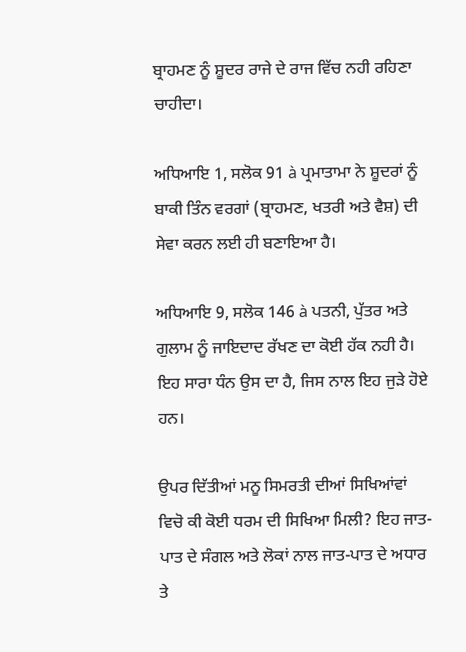ਬ੍ਰਾਹਮਣ ਨੂੰ ਸ਼ੂਦਰ ਰਾਜੇ ਦੇ ਰਾਜ ਵਿੱਚ ਨਹੀ ਰਹਿਣਾ ਚਾਹੀਦਾ।

ਅਧਿਆਇ 1, ਸਲੋਕ 91 à ਪ੍ਰਮਾਤਾਮਾ ਨੇ ਸ਼ੂਦਰਾਂ ਨੂੰ ਬਾਕੀ ਤਿੰਨ ਵਰਗਾਂ (ਬ੍ਰਾਹਮਣ, ਖਤਰੀ ਅਤੇ ਵੈਸ਼) ਦੀ ਸੇਵਾ ਕਰਨ ਲਈ ਹੀ ਬਣਾਇਆ ਹੈ।

ਅਧਿਆਇ 9, ਸਲੋਕ 146 à ਪਤਨੀ, ਪੁੱਤਰ ਅਤੇ ਗੁਲਾਮ ਨੂੰ ਜਾਇਦਾਦ ਰੱਖਣ ਦਾ ਕੋਈ ਹੱਕ ਨਹੀ ਹੈ। ਇਹ ਸਾਰਾ ਧੰਨ ਉਸ ਦਾ ਹੈ, ਜਿਸ ਨਾਲ ਇਹ ਜੁੜੇ ਹੋਏ ਹਨ।

ਉਪਰ ਦਿੱਤੀਆਂ ਮਨੂ ਸਿਮਰਤੀ ਦੀਆਂ ਸਿਖਿਆਂਵਾਂ ਵਿਚੋ ਕੀ ਕੋਈ ਧਰਮ ਦੀ ਸਿਖਿਆ ਮਿਲੀ? ਇਹ ਜਾਤ-ਪਾਤ ਦੇ ਸੰਗਲ ਅਤੇ ਲੋਕਾਂ ਨਾਲ ਜਾਤ-ਪਾਤ ਦੇ ਅਧਾਰ ਤੇ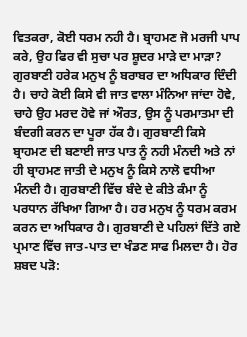ਵਿਤਕਰਾ, ਕੋਈ ਧਰਮ ਨਹੀ ਹੈ। ਬ੍ਰਾਹਮਣ ਜੋ ਮਰਜੀ ਪਾਪ ਕਰੇ, ਉਹ ਫਿਰ ਵੀ ਸੁਚਾ ਪਰ ਸ਼ੂਦਰ ਮਾੜੇ ਦਾ ਮਾੜਾ? ਗੁਰਬਾਣੀ ਹਰੇਕ ਮਨੁਖ ਨੂੰ ਬਰਾਬਰ ਦਾ ਅਧਿਕਾਰ ਦਿੰਦੀ ਹੈ। ਚਾਹੇ ਕੋਈ ਕਿਸੇ ਵੀ ਜਾਤ ਵਾਲਾ ਮੰਨਿਆ ਜਾਂਦਾ ਹੋਵੇ, ਚਾਹੇ ਉਹ ਮਰਦ ਹੋਵੇ ਜਾਂ ਔਰਤ, ਉਸ ਨੂੰ ਪਰਮਾਤਮਾ ਦੀ ਬੰਦਗੀ ਕਰਨ ਦਾ ਪੂਰਾ ਹੱਕ ਹੈ। ਗੁਰਬਾਣੀ ਕਿਸੇ ਬ੍ਰਾਹਮਣ ਦੀ ਬਣਾਈ ਜਾਤ ਪਾਤ ਨੂੰ ਨਹੀ ਮੰਨਦੀ ਅਤੇ ਨਾਂ ਹੀ ਬ੍ਰਾਹਮਣ ਜਾਤੀ ਦੇ ਮਨੁਖ ਨੂੰ ਕਿਸੇ ਨਾਲੋ ਵਧੀਆ ਮੰਨਦੀ ਹੈ। ਗੁਰਬਾਣੀ ਵਿੱਚ ਬੰਦੇ ਦੇ ਕੀਤੇ ਕੰਮਾ ਨੂੰ ਪਰਧਾਨ ਰੱਖਿਆ ਗਿਆ ਹੈ। ਹਰ ਮਨੁਖ ਨੂੰ ਧਰਮ ਕਰਮ ਕਰਨ ਦਾ ਅਧਿਕਾਰ ਹੈ। ਗੁਰਬਾਣੀ ਦੇ ਪਹਿਲਾਂ ਦਿੱਤੇ ਗਏ ਪ੍ਰਮਾਣ ਵਿੱਚ ਜਾਤ-ਪਾਤ ਦਾ ਖੰਡਣ ਸਾਫ ਮਿਲਦਾ ਹੈ। ਹੋਰ ਸ਼ਬਦ ਪੜੋ: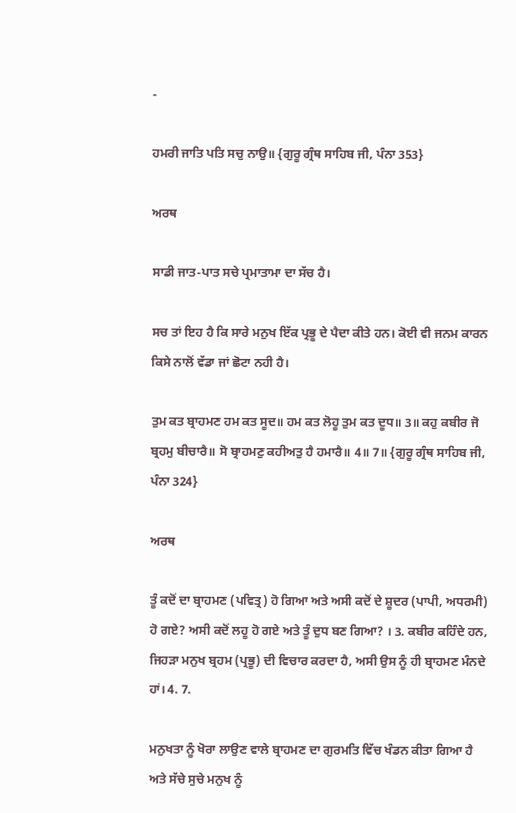-

ਹਮਰੀ ਜਾਤਿ ਪਤਿ ਸਚੁ ਨਾਉ॥ {ਗੁਰੂ ਗ੍ਰੰਥ ਸਾਹਿਬ ਜੀ, ਪੰਨਾ 353}

ਅਰਥ

ਸਾਡੀ ਜਾਤ-ਪਾਤ ਸਚੇ ਪ੍ਰਮਾਤਾਮਾ ਦਾ ਸੱਚ ਹੈ।

ਸਚ ਤਾਂ ਇਹ ਹੈ ਕਿ ਸਾਰੇ ਮਨੁਖ ਇੱਕ ਪ੍ਰਭੂ ਦੇ ਪੈਦਾ ਕੀਤੇ ਹਨ। ਕੋਈ ਵੀ ਜਨਮ ਕਾਰਨ ਕਿਸੇ ਨਾਲੋਂ ਵੱਡਾ ਜਾਂ ਛੋਟਾ ਨਹੀ ਹੈ।

ਤੁਮ ਕਤ ਬ੍ਰਾਹਮਣ ਹਮ ਕਤ ਸੂਦ॥ ਹਮ ਕਤ ਲੋਹੂ ਤੁਮ ਕਤ ਦੂਧ॥ 3॥ ਕਹੁ ਕਬੀਰ ਜੋ ਬ੍ਰਹਮੁ ਬੀਚਾਰੈ॥ ਸੋ ਬ੍ਰਾਹਮਣੁ ਕਹੀਅਤੁ ਹੈ ਹਮਾਰੈ॥ 4॥ 7॥ {ਗੁਰੂ ਗ੍ਰੰਥ ਸਾਹਿਬ ਜੀ, ਪੰਨਾ 324}

ਅਰਥ

ਤੂੰ ਕਦੋਂ ਦਾ ਬ੍ਰਾਹਮਣ (ਪਵਿਤ੍ਰ) ਹੋ ਗਿਆ ਅਤੇ ਅਸੀ ਕਦੋਂ ਦੇ ਸ਼ੂਦਰ (ਪਾਪੀ, ਅਧਰਮੀ) ਹੋ ਗਏ? ਅਸੀ ਕਦੋਂ ਲਹੂ ਹੋ ਗਏ ਅਤੇ ਤੂੰ ਦੁਧ ਬਣ ਗਿਆ? । 3. ਕਬੀਰ ਕਹਿੰਦੇ ਹਨ, ਜਿਹੜਾ ਮਨੁਖ ਬ੍ਰਹਮ (ਪ੍ਰਭੂ) ਦੀ ਵਿਚਾਰ ਕਰਦਾ ਹੈ, ਅਸੀ ਉਸ ਨੂੰ ਹੀ ਬ੍ਰਾਹਮਣ ਮੰਨਦੇ ਹਾਂ। 4. 7.

ਮਨੁਖਤਾ ਨੂੰ ਖੋਰਾ ਲਾਉਣ ਵਾਲੇ ਬ੍ਰਾਹਮਣ ਦਾ ਗੁਰਮਤਿ ਵਿੱਚ ਖੰਡਨ ਕੀਤਾ ਗਿਆ ਹੈ ਅਤੇ ਸੱਚੇ ਸੁਚੇ ਮਨੁਖ ਨੂੰ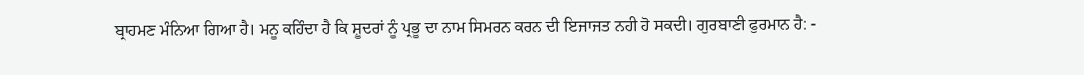ਬ੍ਰਾਹਮਣ ਮੰਨਿਆ ਗਿਆ ਹੈ। ਮਨੂ ਕਹਿੰਦਾ ਹੈ ਕਿ ਸ਼ੂਦਰਾਂ ਨੂੰ ਪ੍ਰਭੂ ਦਾ ਨਾਮ ਸਿਮਰਨ ਕਰਨ ਦੀ ਇਜਾਜਤ ਨਹੀ ਹੋ ਸਕਦੀ। ਗੁਰਬਾਣੀ ਫੁਰਮਾਨ ਹੈ: -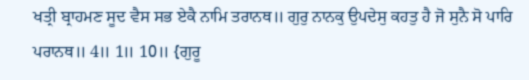ਖਤ੍ਰੀ ਬ੍ਰਾਹਮਣ ਸੂਦ ਵੈਸ ਸਭ ਏਕੈ ਨਾਮਿ ਤਰਾਨਥ॥ ਗੁਰੁ ਨਾਨਕੁ ਉਪਦੇਸੁ ਕਹਤੁ ਹੈ ਜੋ ਸੁਨੈ ਸੋ ਪਾਰਿ ਪਰਾਨਥ॥ 4॥ 1॥ 10॥ {ਗੁਰੂ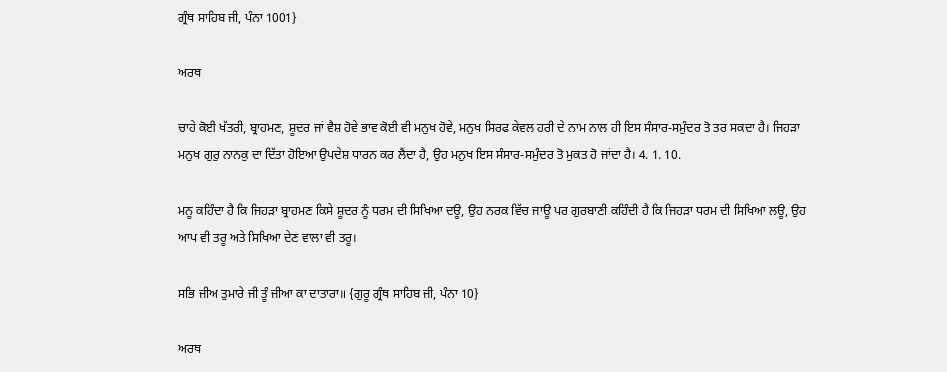ਗ੍ਰੰਥ ਸਾਹਿਬ ਜੀ, ਪੰਨਾ 1001}

ਅਰਥ

ਚਾਹੇ ਕੋਈ ਖੱਤਰੀ, ਬ੍ਰਾਹਮਣ, ਸ਼ੂਦਰ ਜਾਂ ਵੈਸ਼ ਹੋਵੇ ਭਾਵ ਕੋਈ ਵੀ ਮਨੁਖ ਹੋਵੇ, ਮਨੁਖ ਸਿਰਫ ਕੇਵਲ ਹਰੀ ਦੇ ਨਾਮ ਨਾਲ ਹੀ ਇਸ ਸੰਸਾਰ-ਸਮੁੰਦਰ ਤੋ ਤਰ ਸਕਦਾ ਹੈ। ਜਿਹੜਾ ਮਨੁਖ ਗੁਰੁ ਨਾਨਕੁ ਦਾ ਦਿੱਤਾ ਹੋਇਆ ਉਪਦੇਸ਼ ਧਾਰਨ ਕਰ ਲੈਂਦਾ ਹੈ, ਉਹ ਮਨੁਖ ਇਸ ਸੰਸਾਰ-ਸਮੁੰਦਰ ਤੋ ਮੁਕਤ ਹੋ ਜਾਂਦਾ ਹੈ। 4. 1. 10.

ਮਨੂ ਕਹਿੰਦਾ ਹੈ ਕਿ ਜਿਹੜਾ ਬ੍ਰਾਹਮਣ ਕਿਸੇ ਸ਼ੂਦਰ ਨੂੰ ਧਰਮ ਦੀ ਸਿਖਿਆ ਦਊ, ਉਹ ਨਰਕ ਵਿੱਚ ਜਾਊ ਪਰ ਗੁਰਬਾਣੀ ਕਹਿੰਦੀ ਹੈ ਕਿ ਜਿਹੜਾ ਧਰਮ ਦੀ ਸਿਖਿਆ ਲਊ, ਉਹ ਆਪ ਵੀ ਤਰੂ ਅਤੇ ਸਿਖਿਆ ਦੇਣ ਵਾਲਾ ਵੀ ਤਰੂ।

ਸਭਿ ਜੀਅ ਤੁਮਾਰੇ ਜੀ ਤੂੰ ਜੀਆ ਕਾ ਦਾਤਾਰਾ॥ {ਗੁਰੂ ਗ੍ਰੰਥ ਸਾਹਿਬ ਜੀ, ਪੰਨਾ 10}

ਅਰਥ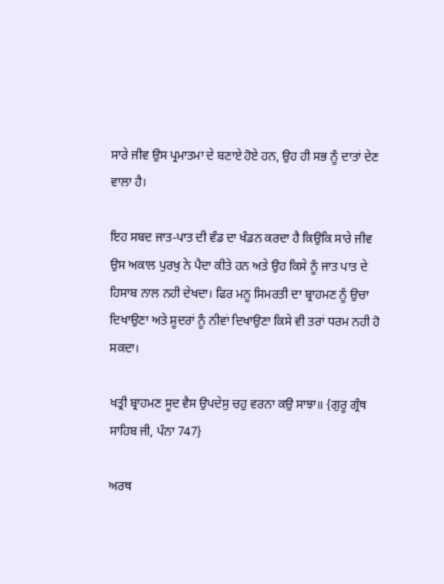ਸਾਰੇ ਜੀਵ ਉਸ ਪ੍ਰਮਾਤਮਾ ਦੇ ਬਣਾਏ ਹੋਏ ਹਨ, ਉਹ ਹੀ ਸਭ ਨੂੰ ਦਾਤਾਂ ਦੇਣ ਵਾਲਾ ਹੈ।

ਇਹ ਸਬਦ ਜਾਤ-ਪਾਤ ਦੀ ਵੰਡ ਦਾ ਖੰਡਨ ਕਰਦਾ ਹੈ ਕਿਉਕਿ ਸਾਰੇ ਜੀਵ ਉਸ ਅਕਾਲ ਪੁਰਖੁ ਨੇ ਪੈਦਾ ਕੀਤੇ ਹਨ ਅਤੇ ਉਹ ਕਿਸੇ ਨੂੰ ਜਾਤ ਪਾਤ ਦੇ ਹਿਸਾਬ ਨਾਲ ਨਹੀ ਦੇਖਦਾ। ਫਿਰ ਮਨੂ ਸਿਮਰਤੀ ਦਾ ਬ੍ਰਾਹਮਣ ਨੂੰ ਉਚਾ ਦਿਖਾਉਣਾ ਅਤੇ ਸ਼ੂਦਰਾਂ ਨੂੰ ਨੀਵਾਂ ਦਿਖਾਉਣਾ ਕਿਸੇ ਵੀ ਤਰਾਂ ਧਰਮ ਨਹੀ ਹੋ ਸਕਦਾ।

ਖਤ੍ਰੀ ਬ੍ਰਾਹਮਣ ਸੂਦ ਵੈਸ ਉਪਦੇਸੁ ਚਹੁ ਵਰਨਾ ਕਉ ਸਾਝਾ॥ {ਗੁਰੂ ਗ੍ਰੰਥ ਸਾਹਿਬ ਜੀ, ਪੰਨਾ 747}

ਅਰਥ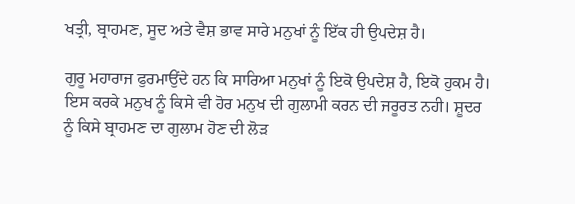ਖਤ੍ਰੀ, ਬ੍ਰਾਹਮਣ, ਸੂਦ ਅਤੇ ਵੈਸ਼ ਭਾਵ ਸਾਰੇ ਮਨੁਖਾਂ ਨੂੰ ਇੱਕ ਹੀ ਉਪਦੇਸ਼ ਹੈ।

ਗੁਰੂ ਮਹਾਰਾਜ ਫੁਰਮਾਉਂਦੇ ਹਨ ਕਿ ਸਾਰਿਆ ਮਨੁਖਾਂ ਨੂੰ ਇਕੋ ਉਪਦੇਸ਼ ਹੈ, ਇਕੋ ਹੁਕਮ ਹੈ। ਇਸ ਕਰਕੇ ਮਨੁਖ ਨੂੰ ਕਿਸੇ ਵੀ ਹੋਰ ਮਨੁਖ ਦੀ ਗੁਲਾਮੀ ਕਰਨ ਦੀ ਜਰੂਰਤ ਨਹੀ। ਸ਼ੂਦਰ ਨੂੰ ਕਿਸੇ ਬ੍ਰਾਹਮਣ ਦਾ ਗੁਲਾਮ ਹੋਣ ਦੀ ਲੋੜ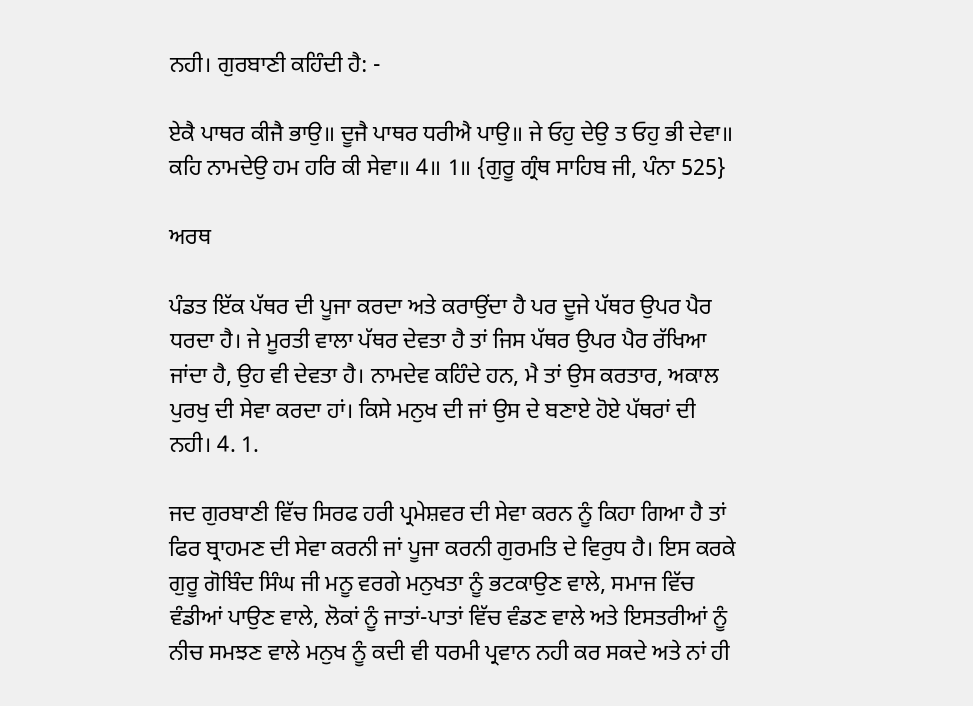ਨਹੀ। ਗੁਰਬਾਣੀ ਕਹਿੰਦੀ ਹੈ: -

ਏਕੈ ਪਾਥਰ ਕੀਜੈ ਭਾਉ॥ ਦੂਜੈ ਪਾਥਰ ਧਰੀਐ ਪਾਉ॥ ਜੇ ਓਹੁ ਦੇਉ ਤ ਓਹੁ ਭੀ ਦੇਵਾ॥ ਕਹਿ ਨਾਮਦੇਉ ਹਮ ਹਰਿ ਕੀ ਸੇਵਾ॥ 4॥ 1॥ {ਗੁਰੂ ਗ੍ਰੰਥ ਸਾਹਿਬ ਜੀ, ਪੰਨਾ 525}

ਅਰਥ

ਪੰਡਤ ਇੱਕ ਪੱਥਰ ਦੀ ਪੂਜਾ ਕਰਦਾ ਅਤੇ ਕਰਾਉਂਦਾ ਹੈ ਪਰ ਦੂਜੇ ਪੱਥਰ ਉਪਰ ਪੈਰ ਧਰਦਾ ਹੈ। ਜੇ ਮੂਰਤੀ ਵਾਲਾ ਪੱਥਰ ਦੇਵਤਾ ਹੈ ਤਾਂ ਜਿਸ ਪੱਥਰ ਉਪਰ ਪੈਰ ਰੱਖਿਆ ਜਾਂਦਾ ਹੈ, ਉਹ ਵੀ ਦੇਵਤਾ ਹੈ। ਨਾਮਦੇਵ ਕਹਿੰਦੇ ਹਨ, ਮੈ ਤਾਂ ਉਸ ਕਰਤਾਰ, ਅਕਾਲ ਪੁਰਖੁ ਦੀ ਸੇਵਾ ਕਰਦਾ ਹਾਂ। ਕਿਸੇ ਮਨੁਖ ਦੀ ਜਾਂ ਉਸ ਦੇ ਬਣਾਏ ਹੋਏ ਪੱਥਰਾਂ ਦੀ ਨਹੀ। 4. 1.

ਜਦ ਗੁਰਬਾਣੀ ਵਿੱਚ ਸਿਰਫ ਹਰੀ ਪ੍ਰਮੇਸ਼ਵਰ ਦੀ ਸੇਵਾ ਕਰਨ ਨੂੰ ਕਿਹਾ ਗਿਆ ਹੈ ਤਾਂ ਫਿਰ ਬ੍ਰਾਹਮਣ ਦੀ ਸੇਵਾ ਕਰਨੀ ਜਾਂ ਪੂਜਾ ਕਰਨੀ ਗੁਰਮਤਿ ਦੇ ਵਿਰੁਧ ਹੈ। ਇਸ ਕਰਕੇ ਗੁਰੂ ਗੋਬਿੰਦ ਸਿੰਘ ਜੀ ਮਨੂ ਵਰਗੇ ਮਨੁਖਤਾ ਨੂੰ ਭਟਕਾਉਣ ਵਾਲੇ, ਸਮਾਜ ਵਿੱਚ ਵੰਡੀਆਂ ਪਾਉਣ ਵਾਲੇ, ਲੋਕਾਂ ਨੂੰ ਜਾਤਾਂ-ਪਾਤਾਂ ਵਿੱਚ ਵੰਡਣ ਵਾਲੇ ਅਤੇ ਇਸਤਰੀਆਂ ਨੂੰ ਨੀਚ ਸਮਝਣ ਵਾਲੇ ਮਨੁਖ ਨੂੰ ਕਦੀ ਵੀ ਧਰਮੀ ਪ੍ਰਵਾਨ ਨਹੀ ਕਰ ਸਕਦੇ ਅਤੇ ਨਾਂ ਹੀ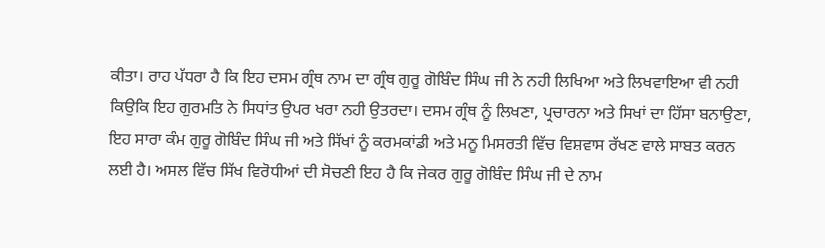ਕੀਤਾ। ਰਾਹ ਪੱਧਰਾ ਹੈ ਕਿ ਇਹ ਦਸਮ ਗ੍ਰੰਥ ਨਾਮ ਦਾ ਗ੍ਰੰਥ ਗੁਰੂ ਗੋਬਿੰਦ ਸਿੰਘ ਜੀ ਨੇ ਨਹੀ ਲਿਖਿਆ ਅਤੇ ਲਿਖਵਾਇਆ ਵੀ ਨਹੀ ਕਿਉਕਿ ਇਹ ਗੁਰਮਤਿ ਨੇ ਸਿਧਾਂਤ ਉਪਰ ਖਰਾ ਨਹੀ ਉਤਰਦਾ। ਦਸਮ ਗ੍ਰੰਥ ਨੂੰ ਲਿਖਣਾ, ਪ੍ਰਚਾਰਨਾ ਅਤੇ ਸਿਖਾਂ ਦਾ ਹਿੱਸਾ ਬਨਾਉਣਾ, ਇਹ ਸਾਰਾ ਕੰਮ ਗੁਰੂ ਗੋਬਿੰਦ ਸਿੰਘ ਜੀ ਅਤੇ ਸਿੱਖਾਂ ਨੂੰ ਕਰਮਕਾਂਡੀ ਅਤੇ ਮਨੂ ਮਿਸਰਤੀ ਵਿੱਚ ਵਿਸ਼ਵਾਸ ਰੱਖਣ ਵਾਲੇ ਸਾਬਤ ਕਰਨ ਲਈ ਹੈ। ਅਸਲ ਵਿੱਚ ਸਿੱਖ ਵਿਰੋਧੀਆਂ ਦੀ ਸੋਚਣੀ ਇਹ ਹੈ ਕਿ ਜੇਕਰ ਗੁਰੂ ਗੋਬਿੰਦ ਸਿੰਘ ਜੀ ਦੇ ਨਾਮ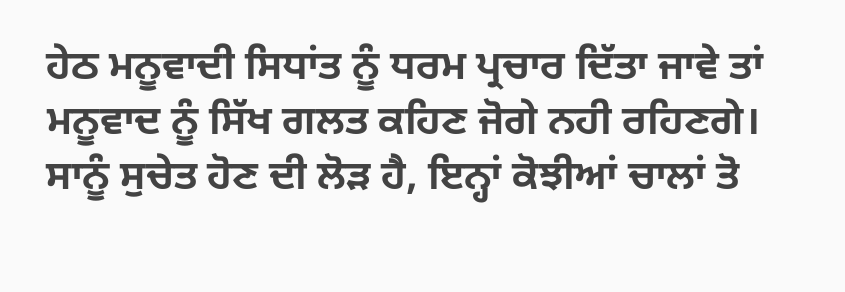ਹੇਠ ਮਨੂਵਾਦੀ ਸਿਧਾਂਤ ਨੂੰ ਧਰਮ ਪ੍ਰਚਾਰ ਦਿੱਤਾ ਜਾਵੇ ਤਾਂ ਮਨੂਵਾਦ ਨੂੰ ਸਿੱਖ ਗਲਤ ਕਹਿਣ ਜੋਗੇ ਨਹੀ ਰਹਿਣਗੇ। ਸਾਨੂੰ ਸੁਚੇਤ ਹੋਣ ਦੀ ਲੋੜ ਹੈ, ਇਨ੍ਹਾਂ ਕੋਝੀਆਂ ਚਾਲਾਂ ਤੋ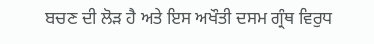ਬਚਣ ਦੀ ਲੋੜ ਹੈ ਅਤੇ ਇਸ ਅਖੌਤੀ ਦਸਮ ਗ੍ਰੰਥ ਵਿਰੁਧ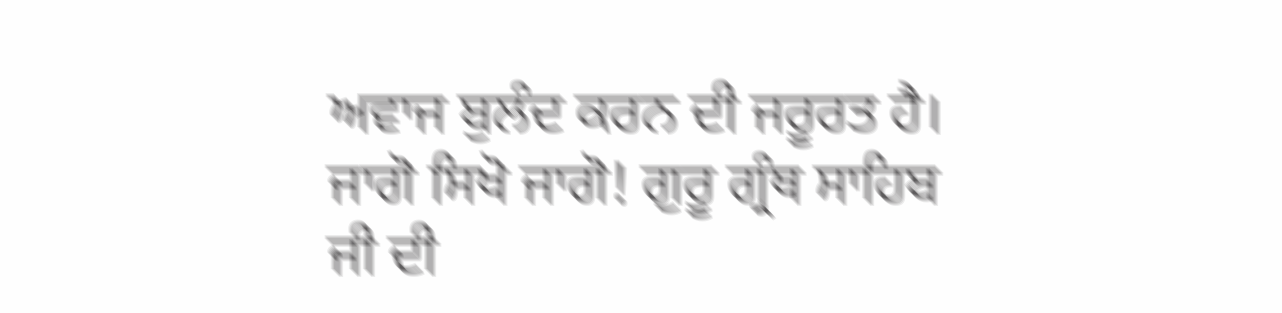ਅਵਾਜ ਬੁਲੰਦ ਕਰਨ ਦੀ ਜਰੂਰਤ ਹੈ। ਜਾਗੋ ਸਿਖੋ ਜਾਗੋ! ਗੁਰੂ ਗ੍ਰੰਥ ਸਾਹਿਬ ਜੀ ਦੀ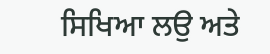ਸਿਖਿਆ ਲਉ ਅਤੇ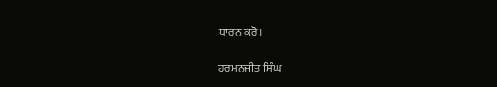ਧਾਰਨ ਕਰੋ।

ਹਰਮਨਜੀਤ ਸਿੰਘ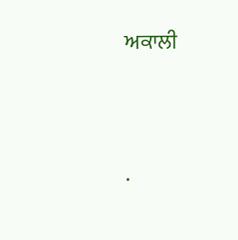ਅਕਾਲੀ




.